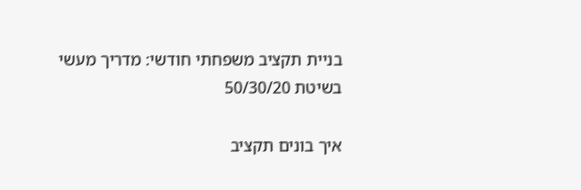בניית תקציב משפחתי חודשי: מדריך מעשי בשיטת 50/30/20

איך בונים תקציב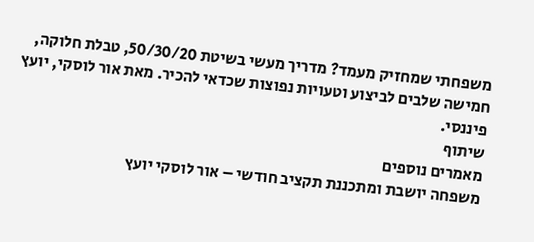משפחתי שמחזיק מעמד? מדריך מעשי בשיטת 50/30/20, טבלת חלוקה, חמישה שלבים לביצוע וטעויות נפוצות שכדאי להכיר. מאת אור לוסקי, יועץ פיננסי.
שיתוף
מאמרים נוספים
משפחה יושבת ומתכננת תקציב חודשי – אור לוסקי יועץ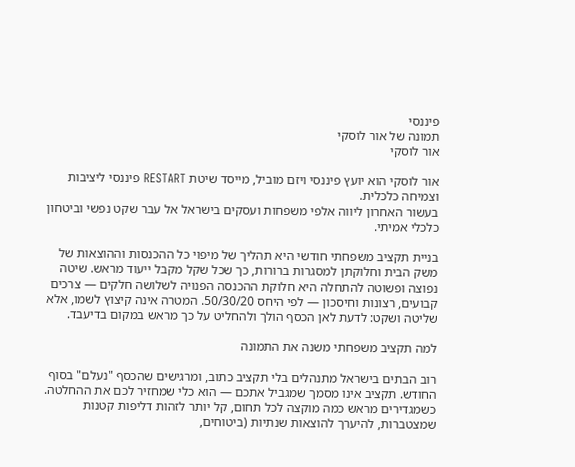פיננסי
תמונה של אור לוסקי
אור לוסקי

אור לוסקי הוא יועץ פיננסי ויזם מוביל, מייסד שיטת RESTART פיננסי ליציבות וצמיחה כלכלית.
בעשור האחרון ליווה אלפי משפחות ועסקים בישראל אל עבר שקט נפשי וביטחון כלכלי אמיתי.

בניית תקציב משפחתי חודשי היא תהליך של מיפוי כל ההכנסות וההוצאות של משק הבית וחלוקתן למסגרות ברורות, כך שכל שקל מקבל ייעוד מראש. שיטה נפוצה ופשוטה להתחלה היא חלוקת ההכנסה הפנויה לשלושה חלקים — צרכים קבועים, רצונות וחיסכון — לפי היחס 50/30/20. המטרה אינה קיצוץ לשמו, אלא שליטה ושקט: לדעת לאן הכסף הולך ולהחליט על כך מראש במקום בדיעבד.

למה תקציב משפחתי משנה את התמונה

רוב הבתים בישראל מתנהלים בלי תקציב כתוב, ומרגישים שהכסף "נעלם" בסוף החודש. תקציב אינו מסמך שמגביל אתכם — הוא כלי שמחזיר לכם את ההחלטה. כשמגדירים מראש כמה מוקצה לכל תחום, קל יותר לזהות דליפות קטנות שמצטברות, להיערך להוצאות שנתיות (ביטוחים,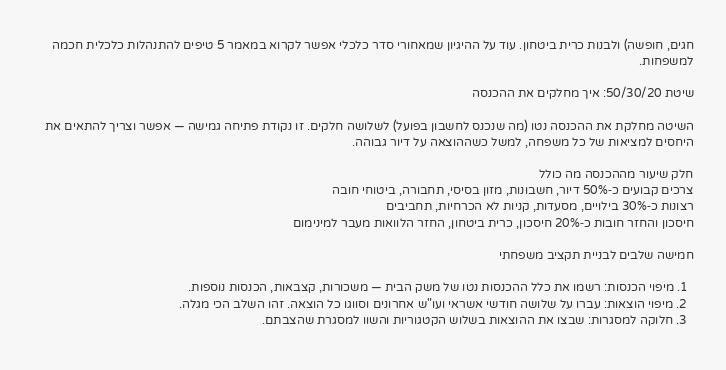חגים, חופשה) ולבנות כרית ביטחון. עוד על ההיגיון שמאחורי סדר כלכלי אפשר לקרוא במאמר 5 טיפים להתנהלות כלכלית חכמה למשפחות.

שיטת 50/30/20: איך מחלקים את ההכנסה

השיטה מחלקת את ההכנסה נטו (מה שנכנס לחשבון בפועל) לשלושה חלקים. זו נקודת פתיחה גמישה — אפשר וצריך להתאים את היחסים למציאות של כל משפחה, למשל כשההוצאה על דיור גבוהה.

חלק שיעור מההכנסה מה כולל
צרכים קבועים כ‑50% דיור, חשבונות, מזון בסיסי, תחבורה, ביטוחי חובה
רצונות כ‑30% בילויים, מסעדות, קניות לא הכרחיות, תחביבים
חיסכון והחזר חובות כ‑20% חיסכון, כרית ביטחון, החזר הלוואות מעבר למינימום

חמישה שלבים לבניית תקציב משפחתי

  1. מיפוי הכנסות: רשמו את כלל ההכנסות נטו של משק הבית — משכורות, קצבאות, הכנסות נוספות.
  2. מיפוי הוצאות: עברו על שלושה חודשי אשראי ועו"ש אחרונים וסווגו כל הוצאה. זהו השלב הכי מגלה.
  3. חלוקה למסגרות: שבצו את ההוצאות בשלוש הקטגוריות והשוו למסגרת שהצבתם.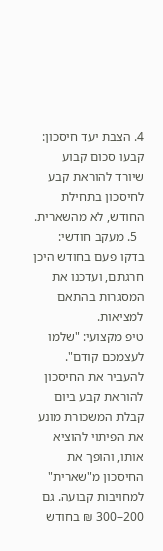4. הצבת יעד חיסכון: קבעו סכום קבוע שיורד להוראת קבע לחיסכון בתחילת החודש, לא מהשארית.
  5. מעקב חודשי: בדקו פעם בחודש היכן חרגתם, ועדכנו את המסגרות בהתאם למציאות.
טיפ מקצועי: "שלמו לעצמכם קודם". להעביר את החיסכון להוראת קבע ביום קבלת המשכורת מונע את הפיתוי להוציא אותו, והופך את החיסכון מ"שארית" למחויבות קבועה. גם 200–300 ₪ בחודש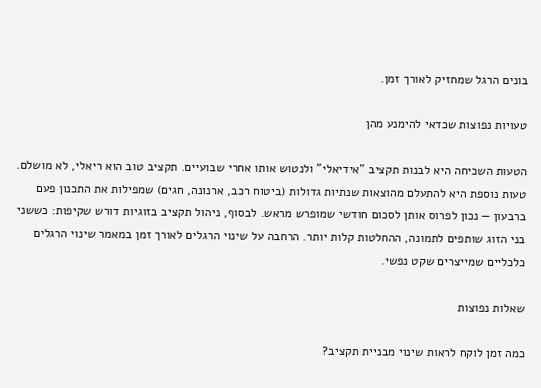בונים הרגל שמחזיק לאורך זמן.

טעויות נפוצות שכדאי להימנע מהן

הטעות השכיחה היא לבנות תקציב "אידיאלי" ולנטוש אותו אחרי שבועיים. תקציב טוב הוא ריאלי, לא מושלם. טעות נוספת היא להתעלם מהוצאות שנתיות גדולות (ביטוח רכב, ארנונה, חגים) שמפילות את התכנון פעם ברבעון — נכון לפרוס אותן לסכום חודשי שמופרש מראש. לבסוף, ניהול תקציב בזוגיות דורש שקיפות: כששני בני הזוג שותפים לתמונה, ההחלטות קלות יותר. הרחבה על שינוי הרגלים לאורך זמן במאמר שינוי הרגלים כלכליים שמייצרים שקט נפשי.

שאלות נפוצות

כמה זמן לוקח לראות שינוי מבניית תקציב?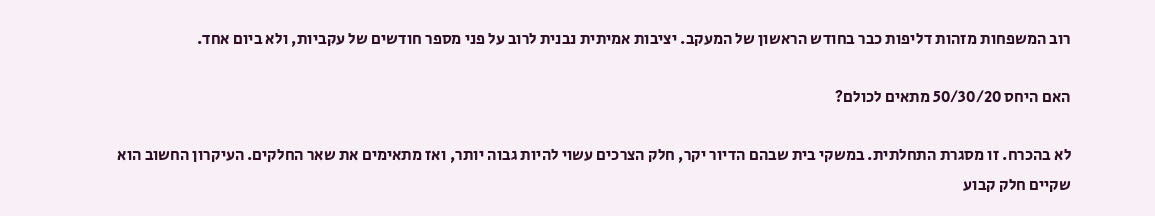רוב המשפחות מזהות דליפות כבר בחודש הראשון של המעקב. יציבות אמיתית נבנית לרוב על פני מספר חודשים של עקביות, ולא ביום אחד.

האם היחס 50/30/20 מתאים לכולם?

לא בהכרח. זו מסגרת התחלתית. במשקי בית שבהם הדיור יקר, חלק הצרכים עשוי להיות גבוה יותר, ואז מתאימים את שאר החלקים. העיקרון החשוב הוא שקיים חלק קבוע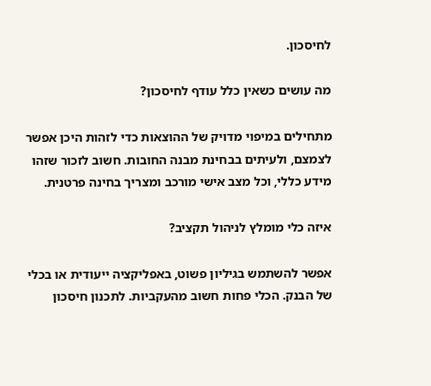לחיסכון.

מה עושים כשאין כלל עודף לחיסכון?

מתחילים במיפוי מדויק של ההוצאות כדי לזהות היכן אפשר לצמצם, ולעיתים בבחינת מבנה החובות. חשוב לזכור שזהו מידע כללי, וכל מצב אישי מורכב ומצריך בחינה פרטנית.

איזה כלי מומלץ לניהול תקציב?

אפשר להשתמש בגיליון פשוט, באפליקציה ייעודית או בכלי של הבנק. הכלי פחות חשוב מהעקביות. לתכנון חיסכון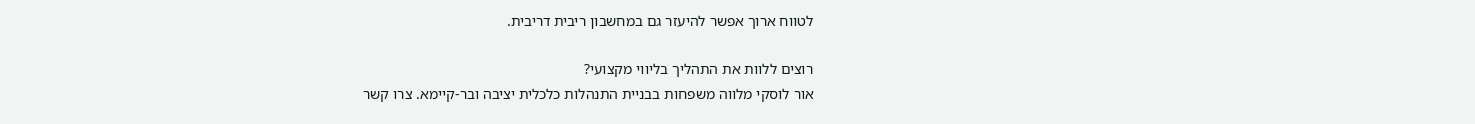לטווח ארוך אפשר להיעזר גם במחשבון ריבית דריבית.

רוצים ללוות את התהליך בליווי מקצועי?
אור לוסקי מלווה משפחות בבניית התנהלות כלכלית יציבה ובר‑קיימא. צרו קשר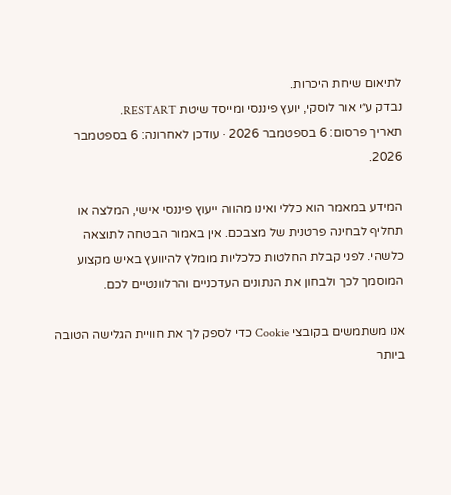לתיאום שיחת היכרות.
נבדק ע״י אור לוסקי, יועץ פיננסי ומייסד שיטת RESTART.
תאריך פרסום: 6 בספטמבר 2026 · עודכן לאחרונה: 6 בספטמבר 2026.

המידע במאמר הוא כללי ואינו מהווה ייעוץ פיננסי אישי, המלצה או תחליף לבחינה פרטנית של מצבכם. אין באמור הבטחה לתוצאה כלשהי. לפני קבלת החלטות כלכליות מומלץ להיוועץ באיש מקצוע המוסמך לכך ולבחון את הנתונים העדכניים והרלוונטיים לכם.

אנו משתמשים בקובצי Cookie כדי לספק לך את חוויית הגלישה הטובה ביותר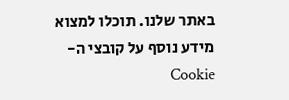באתר שלנו. תוכלו למצוא מידע נוסף על קובצי ה-Cookie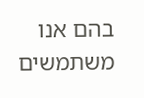בהם אנו משתמשים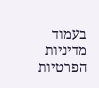בעמוד  מדיניות הפרטיות